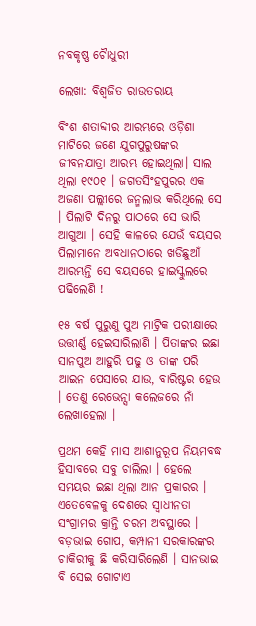ନବକୃଷ୍ଣ ଚୋୖଧୁରୀ

ଲେଖା: ବିଶ୍ୱଜିତ ରାଉତରାୟ

ବିଂଶ ଶତାବ୍ଦୀର ଆରମ୍ଭରେ ଓଡ଼ିଶା ମାଟିରେ ଜଣେ ଯୁଗପୁରୁଷଙ୍କର ଜୀବନଯାତ୍ରା ଆରମ୍ଭ ହୋଇଥିଲା। ସାଲ ଥିଲା ୧୯୦୧ । ଜଗତସିଂହପୁରର ଏକ ଅଜଣା ପଲ୍ଲୀରେ ଜନ୍ମଲାଭ କରିଥିଲେ ସେ । ପିଲାଟି ଦିନରୁ ପାଠରେ ସେ ଭାରି ଆଗୁଆ । ସେହି କାଳରେ ଯେଉଁ ବୟସର ପିଲାମାନେ ଅବଧାନଠାରେ ଖଡିଛୁଆଁ ଆରମ୍ଭନ୍ତି ସେ ବୟସରେ ହାଇସ୍କୁଲରେ ପଢିଲେଣି !

୧୫ ବର୍ଷ ପୁରୁଣୁ ପୁଅ ମାଟ୍ରିକ ପରୀକ୍ଷାରେ ଉତ୍ତୀର୍ଣ୍ଣ ହେଇସାରିଲାଣି । ପିତାଙ୍କର ଇଛା ସାନପୁଅ ଆହୁରି ପଢୁ ଓ ତାଙ୍କ ପରି ଆଇନ ପେସାରେ ଯାଉ, ବାରିଷ୍ଟର ହେଉ । ତେଣୁ ରେଭେନ୍ସା କଲେଜରେ ନାଁ ଲେଖାହେଲା ।

ପ୍ରଥମ କେହି ମାସ ଆଶାନୁରୂପ ନିୟମବଦ୍ଧ ହିସାବରେ ସବୁ ଚାଲିଲା । ହେଲେ ସମୟର ଇଛା ଥିଲା ଆନ ପ୍ରକାରର । ଏତେବେଳକୁ ଦେଶରେ ସ୍ୱାଧୀନତା ସଂଗ୍ରାମର କ୍ରାନ୍ତି ଚରମ ଅବସ୍ଥାରେ । ବଡ଼ଭାଇ ଗୋପ, କମ୍ପାନୀ ସରକାରଙ୍କର ଚାକିରୀକୁ ଛି କରିସାରିଲେଣି । ସାନଭାଇ ବି ସେଇ ଗୋଟାଏ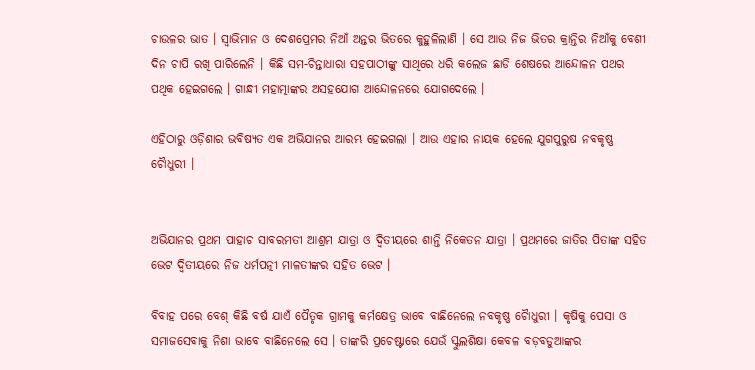ଚାଉଳର ଭାତ । ସ୍ବାଭିମାନ ଓ ଦେଶପ୍ରେମର ନିଆଁ ଅନ୍ତର ଭିତରେ କୁହୁଳିଲାଣି । ସେ ଆଉ ନିଜ ଭିତର କ୍ରାନ୍ତିର ନିଆଁକୁ ବେଶୀ ଦିନ ଚାପି ରଖି ପାରିଲେନି । କିଛି ସମ-ଚିନ୍ତାଧାରା ସହପାଠୀଙ୍କୁ ସାଥିରେ ଧରି କଲେଜ ଛାଡି ଶେଷରେ ଆନ୍ଦୋଳନ ପଥର ପଥିକ ହେଇଗଲେ । ଗାନ୍ଧୀ ମହାତ୍ମାଙ୍କର ଅସହଯୋଗ ଆନ୍ଦୋଳନରେ ଯୋଗଦେଲେ ।

ଏହିଠାରୁ ଓଡ଼ିଶାର ଭବିଷ୍ୟତ ଏକ ଅଭିଯାନର ଆରମ୍ଭ ହେଇଗଲା । ଆଉ ଏହାର ନାୟକ ହେଲେ ଯୁଗପୁରୁଷ ନବକୃଷ୍ଣ ଚୋୖଧୁରୀ ।


ଅଭିଯାନର ପ୍ରଥମ ପାହାଚ ସାବରମତୀ ଆଶ୍ରମ ଯାତ୍ରା ଓ ଦ୍ୱିତୀୟରେ ଶାନ୍ତି ନିକେତନ ଯାତ୍ରା । ପ୍ରଥମରେ ଜାତିର ପିତାଙ୍କ ସହିତ ଭେଟ ଦ୍ୱିତୀୟରେ ନିଜ ଧର୍ମପତ୍ନୀ ମାଳତୀଙ୍କର ସହିତ ଭେଟ ।

ବିବାହ ପରେ ବେଶ୍ କିଛି ବର୍ଷ ଯାଏଁ ପୈତୃକ ଗ୍ରାମକୁ କର୍ମକ୍ଷେତ୍ର ଭାବେ ବାଛିନେଲେ ନବକୃଷ୍ଣ ଚୋୖଧୁରୀ । କୃଷିକୁ ପେସା ଓ ସମାଜସେବାକୁ ନିଶା ଭାବେ ବାଛିନେଲେ ସେ । ତାଙ୍କରି ପ୍ରଚେଷ୍ଟାରେ ଯେଉଁ ସ୍କୁଲଶିକ୍ଷା କେବଳ ବଡ଼ବଡୁଆଙ୍କର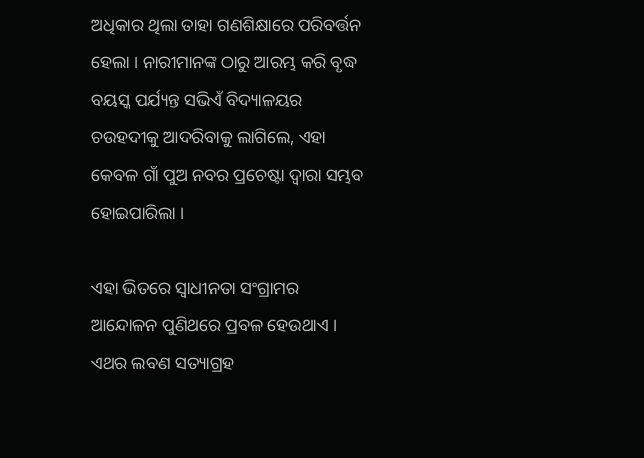ଅଧିକାର ଥିଲା ତାହା ଗଣଶିକ୍ଷାରେ ପରିବର୍ତ୍ତନ ହେଲା । ନାରୀମାନଙ୍କ ଠାରୁ ଆରମ୍ଭ କରି ବୃଦ୍ଧ ବୟସ୍କ ପର୍ଯ୍ୟନ୍ତ ସଭିଏଁ ବିଦ୍ୟାଳୟର ଚଉହଦୀକୁ ଆଦରିବାକୁ ଲାଗିଲେ, ଏହା କେବଳ ଗାଁ ପୁଅ ନବର ପ୍ରଚେଷ୍ଟା ଦ୍ଵାରା ସମ୍ଭବ ହୋଇପାରିଲା ।

ଏହା ଭିତରେ ସ୍ୱାଧୀନତା ସଂଗ୍ରାମର ଆନ୍ଦୋଳନ ପୁଣିଥରେ ପ୍ରବଳ ହେଉଥାଏ । ଏଥର ଲବଣ ସତ୍ୟାଗ୍ରହ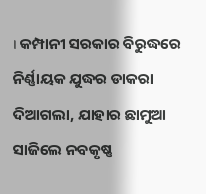। କମ୍ପାନୀ ସରକାର ବିରୁଦ୍ଧରେ ନିର୍ଣ୍ଣାୟକ ଯୁଦ୍ଧର ଡାକରା ଦିଆଗଲା, ଯାହାର ଛାମୁଆ ସାଜିଲେ ନବକୃଷ୍ଣ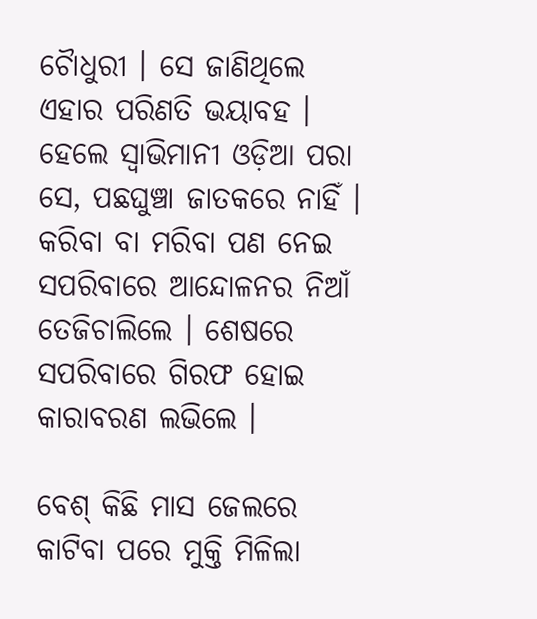ଚୋୖଧୁରୀ । ସେ ଜାଣିଥିଲେ ଏହାର ପରିଣତି ଭୟାବହ । ହେଲେ ସ୍ବାଭିମାନୀ ଓଡ଼ିଆ ପରା ସେ, ପଛଘୁଞ୍ଚା ଜାତକରେ ନାହିଁ । କରିବା ବା ମରିବା ପଣ ନେଇ ସପରିବାରେ ଆନ୍ଦୋଳନର ନିଆଁ ତେଜିଚାଲିଲେ । ଶେଷରେ ସପରିବାରେ ଗିରଫ ହୋଇ କାରାବରଣ ଲଭିଲେ ।

ବେଶ୍ କିଛି ମାସ ଜେଲରେ କାଟିବା ପରେ ମୁକ୍ତି ମିଳିଲା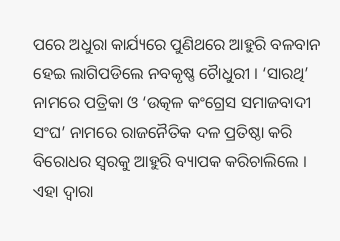ପରେ ଅଧୁରା କାର୍ଯ୍ୟରେ ପୁଣିଥରେ ଆହୁରି ବଳବାନ ହେଇ ଲାଗିପଡିଲେ ନବକୃଷ୍ଣ ଚୋୖଧୁରୀ । ‘ସାରଥି’ ନାମରେ ପତ୍ରିକା ଓ ‘ଉତ୍କଳ କଂଗ୍ରେସ ସମାଜବାଦୀ ସଂଘ’ ନାମରେ ରାଜନୈତିକ ଦଳ ପ୍ରତିଷ୍ଠା କରି ବିରୋଧର ସ୍ବରକୁ ଆହୁରି ବ୍ୟାପକ କରିଚାଲିଲେ । ଏହା ଦ୍ବାରା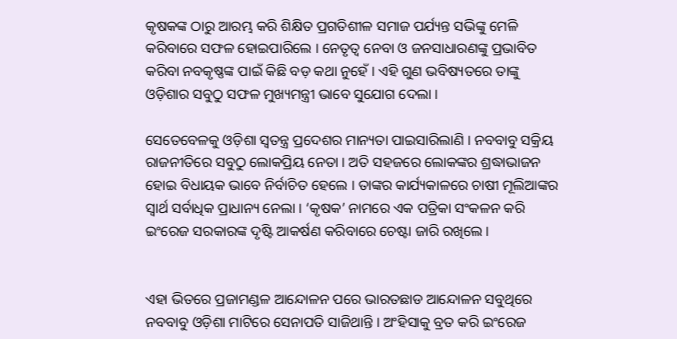କୃଷକଙ୍କ ଠାରୁ ଆରମ୍ଭ କରି ଶିକ୍ଷିତ ପ୍ରଗତିଶୀଳ ସମାଜ ପର୍ଯ୍ୟନ୍ତ ସଭିଙ୍କୁ ମେଳି କରିବାରେ ସଫଳ ହୋଇପାରିଲେ । ନେତୃତ୍ୱ ନେବା ଓ ଜନସାଧାରଣଙ୍କୁ ପ୍ରଭାବିତ କରିବା ନବକୃଷ୍ଣଙ୍କ ପାଇଁ କିଛି ବଡ଼ କଥା ନୁହେଁ । ଏହି ଗୁଣ ଭବିଷ୍ୟତରେ ତାଙ୍କୁ ଓଡ଼ିଶାର ସବୁଠୁ ସଫଳ ମୁଖ୍ୟମନ୍ତ୍ରୀ ଭାବେ ସୁଯୋଗ ଦେଲା ।

ସେତେବେଳକୁ ଓଡ଼ିଶା ସ୍ଵତନ୍ତ୍ର ପ୍ରଦେଶର ମାନ୍ୟତା ପାଇସାରିଲାଣି । ନବବାବୁ ସକ୍ରିୟ ରାଜନୀତିରେ ସବୁଠୁ ଲୋକପ୍ରିୟ ନେତା । ଅତି ସହଜରେ ଲୋକଙ୍କର ଶ୍ରଦ୍ଧାଭାଜନ ହୋଇ ବିଧାୟକ ଭାବେ ନିର୍ବାଚିତ ହେଲେ । ତାଙ୍କର କାର୍ଯ୍ୟକାଳରେ ଚାଷୀ ମୂଲିଆଙ୍କର ସ୍ୱାର୍ଥ ସର୍ବାଧିକ ପ୍ରାଧାନ୍ୟ ନେଲା । ‘କୃଷକ’ ନାମରେ ଏକ ପତ୍ରିକା ସଂକଳନ କରି ଇଂରେଜ ସରକାରଙ୍କ ଦୃଷ୍ଟି ଆକର୍ଷଣ କରିବାରେ ଚେଷ୍ଟା ଜାରି ରଖିଲେ ।


ଏହା ଭିତରେ ପ୍ରଜାମଣ୍ଡଳ ଆନ୍ଦୋଳନ ପରେ ଭାରତଛାଡ ଆନ୍ଦୋଳନ ସବୁଥିରେ ନବବାବୁ ଓଡ଼ିଶା ମାଟିରେ ସେନାପତି ସାଜିଥାନ୍ତି । ଅଂହିସାକୁ ବ୍ରତ କରି ଇଂରେଜ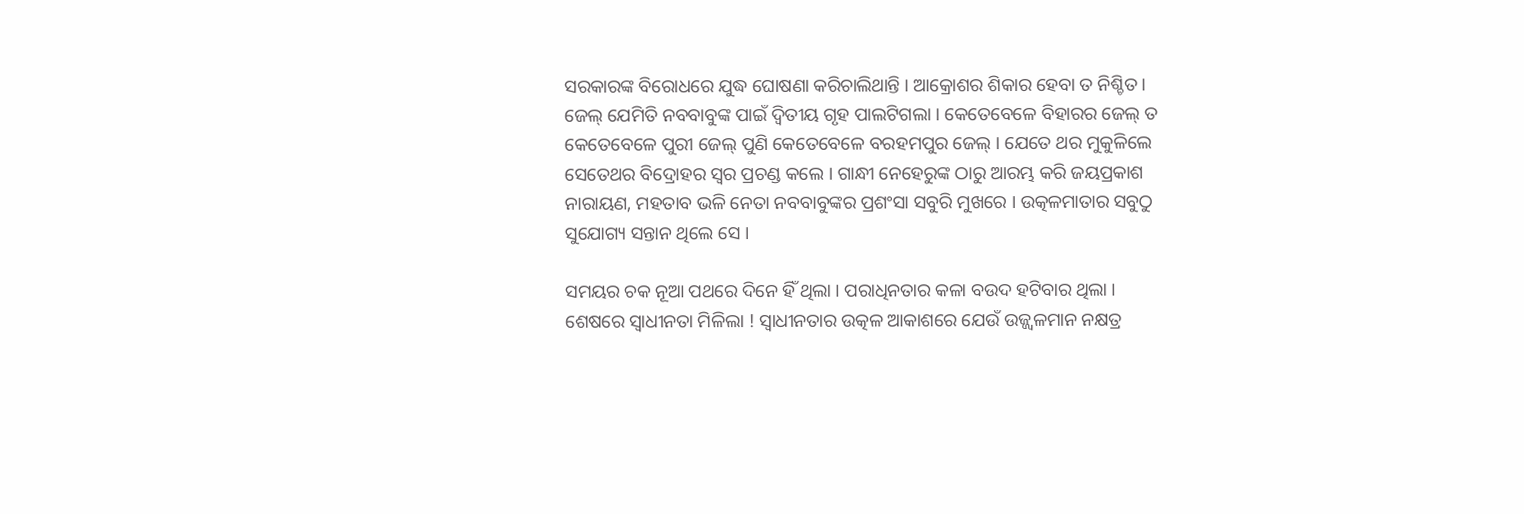ସରକାରଙ୍କ ବିରୋଧରେ ଯୁଦ୍ଧ ଘୋଷଣା କରିଚାଲିଥାନ୍ତି । ଆକ୍ରୋଶର ଶିକାର ହେବା ତ ନିଶ୍ଚିତ । ଜେଲ୍ ଯେମିତି ନବବାବୁଙ୍କ ପାଇଁ ଦ୍ୱିତୀୟ ଗୃହ ପାଲଟିଗଲା । କେତେବେଳେ ବିହାରର ଜେଲ୍ ତ କେତେବେଳେ ପୁରୀ ଜେଲ୍ ପୁଣି କେତେବେଳେ ବରହମପୁର ଜେଲ୍ । ଯେତେ ଥର ମୁକୁଳିଲେ ସେତେଥର ବିଦ୍ରୋହର ସ୍ୱର ପ୍ରଚଣ୍ଡ କଲେ । ଗାନ୍ଧୀ ନେହେରୁଙ୍କ ଠାରୁ ଆରମ୍ଭ କରି ଜୟପ୍ରକାଶ ନାରାୟଣ, ମହତାବ ଭଳି ନେତା ନବବାବୁଙ୍କର ପ୍ରଶଂସା ସବୁରି ମୁଖରେ । ଉତ୍କଳମାତାର ସବୁଠୁ ସୁଯୋଗ୍ୟ ସନ୍ତାନ ଥିଲେ ସେ ।

ସମୟର ଚକ ନୂଆ ପଥରେ ଦିନେ ହିଁ ଥିଲା । ପରାଧିନତାର କଳା ବଉଦ ହଟିବାର ଥିଲା । ଶେଷରେ ସ୍ୱାଧୀନତା ମିଳିଲା ! ସ୍ୱାଧୀନତାର ଉତ୍କଳ ଆକାଶରେ ଯେଉଁ ଉଜ୍ଜ୍ୱଳମାନ ନକ୍ଷତ୍ର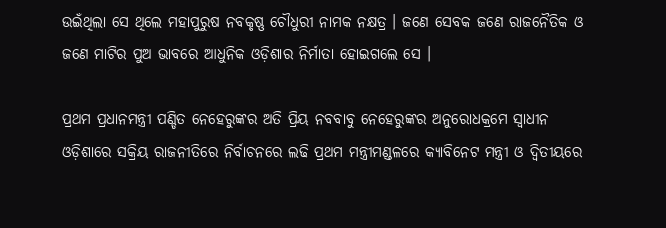ଉଇଁଥିଲା ସେ ଥିଲେ ମହାପୁରୁଷ ନବକୃଷ୍ଣ ଚୌଧୁରୀ ନାମକ ନକ୍ଷତ୍ର । ଜଣେ ସେବକ ଜଣେ ରାଜନୈତିକ ଓ ଜଣେ ମାଟିର ପୁଅ ଭାବରେ ଆଧୁନିକ ଓଡ଼ିଶାର ନିର୍ମାତା ହୋଇଗଲେ ସେ ।

ପ୍ରଥମ ପ୍ରଧାନମନ୍ତ୍ରୀ ପଣ୍ଡିତ ନେହେରୁଙ୍କର ଅତି ପ୍ରିୟ ନବବାବୁ ନେହେରୁଙ୍କର ଅନୁରୋଧକ୍ରମେ ସ୍ୱାଧୀନ ଓଡ଼ିଶାରେ ସକ୍ରିୟ ରାଜନୀତିରେ ନିର୍ବାଚନରେ ଲଢି ପ୍ରଥମ ମନ୍ତ୍ରୀମଣ୍ଡଳରେ କ୍ୟାବିନେଟ ମନ୍ତ୍ରୀ ଓ ଦ୍ୱିତୀୟରେ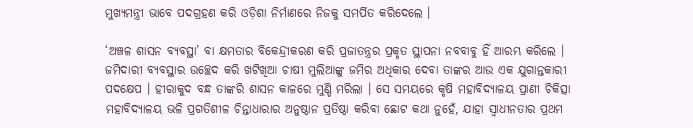ମୁଖ୍ୟମନ୍ତ୍ରୀ ଭାବେ ପଦଗ୍ରହଣ କରି ଓଡ଼ିଶା ନିର୍ମାଣରେ ନିଜକୁ ସମର୍ପିତ କରିଦେଲେ ।

‘ଅଞ୍ଚଳ ଶାସନ ବ୍ୟବସ୍ଥା’ ବା କ୍ଷମତାର ବିକେନ୍ଦ୍ରୀକରଣ କରି ପ୍ରଜାତନ୍ତ୍ରର ପ୍ରକୃତ ସ୍ଥାପନା ନବବାବୁ ହିଁ ଆରମ୍ଭ କରିଲେ । ଜମିଦାରୀ ବ୍ୟବସ୍ଥାର ଉଚ୍ଛେଦ କରି ଖଟିଖିଆ ଚାଷୀ ମୁଲିଆଙ୍କୁ ଜମିର ଅଧିକାର ଦେବା ତାଙ୍କର ଆଉ ଏକ ଯୁଗାନ୍ତକାରୀ ପଦକ୍ଷେପ । ହୀରାକୁଦ ବନ୍ଧ ତାଙ୍କରି ଶାସନ କାଳରେ ମୁଣ୍ଡି ମରିଲା । ସେ ସମୟରେ କୃଷି ମହାବିଦ୍ୟାଳୟ ପ୍ରାଣୀ ଚିକିତ୍ସା ମହାବିଦ୍ୟାଳୟ ଭଳି ପ୍ରଗତିଶୀଳ ଚିନ୍ତାଧାରାର ଅନୁଷ୍ଠାନ ପ୍ରତିଷ୍ଠା କରିବା ଛୋଟ କଥା ନୁହେଁ, ଯାହା ସ୍ଵାଧୀନତାର ପ୍ରଥମ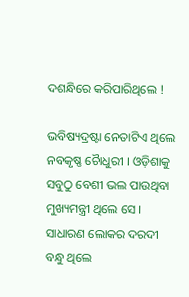ଦଶନ୍ଧିରେ କରିପାରିଥିଲେ !

ଭବିଷ୍ୟଦ୍ରଷ୍ଟା ନେତାଟିଏ ଥିଲେ ନବକୃଷ୍ଣ ଚୋୖଧୁରୀ । ଓଡ଼ିଶାକୁ ସବୁଠୁ ବେଶୀ ଭଲ ପାଉଥିବା ମୁଖ୍ୟମନ୍ତ୍ରୀ ଥିଲେ ସେ । ସାଧାରଣ ଲୋକର ଦରଦୀ ବନ୍ଧୁ ଥିଲେ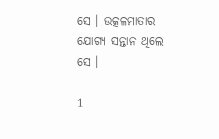ସେ । ଉତ୍କଳମାତାର ଯୋଗ୍ୟ ସନ୍ତାନ ଥିଲେ ସେ ।

1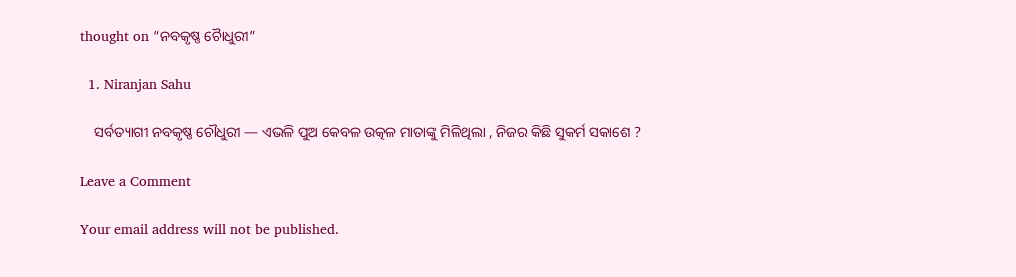thought on “ନବକୃଷ୍ଣ ଚୋୖଧୁରୀ”

  1. Niranjan Sahu

    ସର୍ବତ୍ୟାଗୀ ନବକୃଷ୍ଣ ଚୌଧୁରୀ — ଏଭଳି ପୁଅ କେବଳ ଉତ୍କଳ ମାତାଙ୍କୁ ମିଳିଥିଲା , ନିଜର କିଛି ସୁକର୍ମ ସକାଶେ ?

Leave a Comment

Your email address will not be published.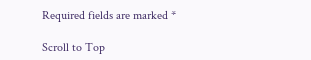Required fields are marked *

Scroll to Top